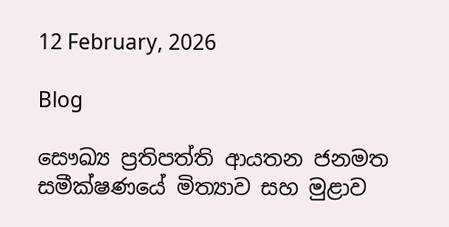12 February, 2026

Blog

සෞඛ්‍ය ප්‍රතිපත්ති ආයතන ජනමත සමීක්ෂණයේ මිත්‍යාව සහ මුළාව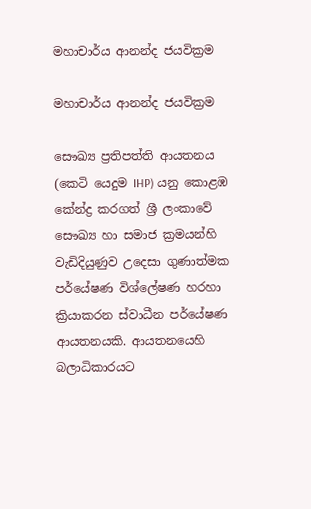මහාචාර්ය ආනන්ද ජයවික්‍රම

මහාචාර්ය ආනන්ද ජයවික්‍රම

සෞඛ්‍ය ප්‍රතිපත්ති ආයතනය (කෙටි යෙදුම IHP) යනු කොළඹ කේන්ද්‍ර කරගත් ශ්‍රී ලංකාවේ සෞඛ්‍ය හා සමාජ ක්‍රමයන්හි වැඩිදියුණුව උදෙසා ගුණාත්මක පර්යේෂණ විශ්ලේෂණ හරහා ක්‍රියාකරන ස්වාධීන පර්යේෂණ ආයතනයකි. ආයතනයෙහි බලාධිකාරයට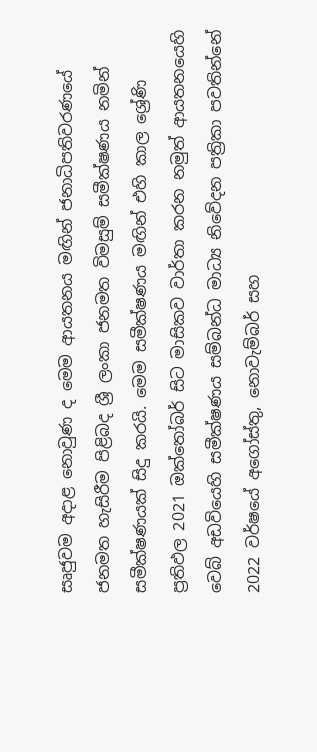සෘජුවම අදාළ නොවුණ ද මෙම ආයතනය මඟින් ජනාධිපතිවරණයේ ජනමත හැසිරීම පිළිබද ශ්‍රී ලංකා ජනමත විමසුම් සමීක්ෂණය නමින් සමීක්ෂණයක් සිදු කරයි. මෙම සමීක්ෂණය මඟින් එහි කාල ශ්‍රේණි ප්‍රතිඵල 2021 ඔක්තෝබර් සිට මාසිකව වාර්තා කරන නමුත් ආයතනයෙහි වෙබ් අඩවියෙහි සමීක්ෂණය සම්බන්ධ මාධ්‍ය නිවේදන පත්‍රිකා පවතින්නේ 2022 වර්ෂයේ අගෝස්තු, නොවැම්බර් සහ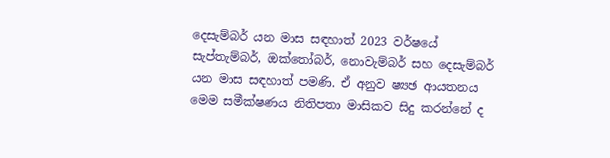දෙසැම්බර් යන මාස සඳහාත් 2023 වර්ෂයේ සැප්තැම්බර්, ඔක්තෝබර්, නොවැම්බර් සහ දෙසැම්බර් යන මාස සඳහාත් පමණි. ඒ අනුව ෂ්‍යඡ ආයතනය මෙම සමීක්ෂණය නිතිපතා මාසිකව සිදු කරන්නේ ද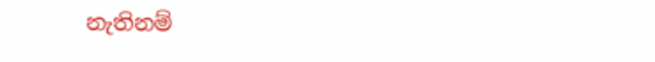නැතිනම්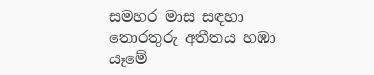සමහර මාස සඳහා තොරතුරු අතීතය හඹා යෑමේ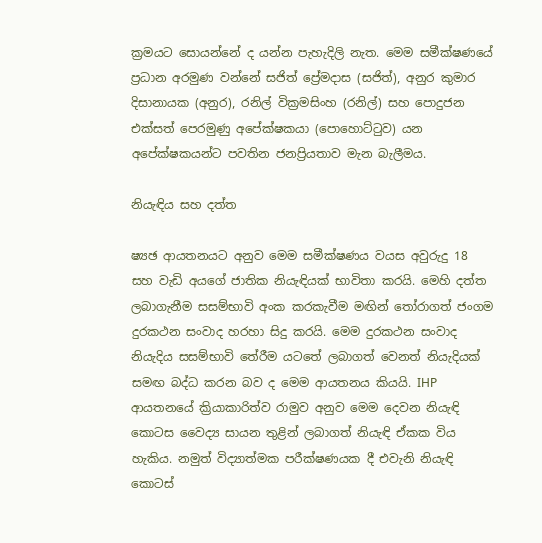ක්‍රමයට සොයන්නේ ද යන්න පැහැදිලි නැත. මෙම සමීක්ෂණයේ ප්‍රධාන අරමුණ වන්නේ සජිත් ප්‍රේමදාස (සජිත්), අනුර කුමාර දිසානායක (අනුර), රනිල් වික්‍රමසිංහ (රනිල්) සහ පොදුජන එක්සත් පෙරමුණු අපේක්ෂකයා (පොහොට්ටුව) යන අපේක්ෂකයන්ට පවතින ජනප්‍රියතාව මැන බැලීමය.

නියැඳිය සහ දත්ත

ෂ්‍යඡ ආයතනයට අනුව මෙම සමීක්ෂණය වයස අවුරුදු 18 සහ වැඩි අයගේ ජාතික නියැඳියක් භාවිතා කරයි. මෙහි දත්ත ලබාගැනීම සසම්භාවි අංක කරකැවීම මඟින් තෝරාගත් ජංගම දුරකථන සංවාද හරහා සිදු කරයි. මෙම දුරකථන සංවාද නියැදිය සසම්භාවි තේරීම යටතේ ලබාගත් වෙනත් නියැදියක් සමඟ බද්ධ කරන බව ද මෙම ආයතනය කියයි. IHP ආයතනයේ ක්‍රියාකාරිත්ව රාමුව අනුව මෙම දෙවන නියැඳි කොටස වෛද්‍ය සායන තුළින් ලබාගත් නියැඳි ඒකක විය හැකිය. නමුත් විද්‍යාත්මක පරීක්ෂණයක දී එවැනි නියැඳි කොටස්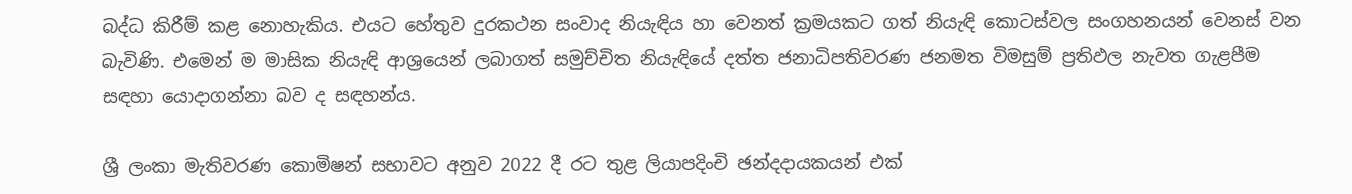බද්ධ කිරීම් කළ නොහැකිය. එයට හේතුව දුරකථන සංවාද නියැඳිය හා වෙනත් ක්‍රමයකට ගත් නියැඳි කොටස්වල සංගහනයන් වෙනස් වන බැවිණි. එමෙන් ම මාසික නියැඳි ආශ්‍රයෙන් ලබාගත් සමුච්චිත නියැඳියේ දත්ත ජනාධිපතිවරණ ජනමත විමසුම් ප්‍රතිඵල නැවත ගැළපීම සඳහා යොදාගන්නා බව ද සඳහන්ය.

ශ්‍රී ලංකා මැතිවරණ කොමිෂන් සභාවට අනුව 2022 දී රට තුළ ලියාපදිංචි ඡන්දදායකයන් එක්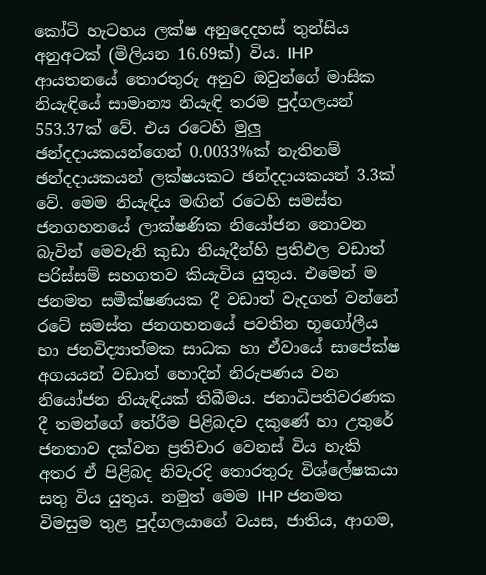කෝටි හැටහය ලක්ෂ අනුදෙදහස් තුන්සිය අනුඅටක් (මිලියන 16.69ක්) විය. IHP ආයතනයේ තොරතුරු අනුව ඔවුන්ගේ මාසික නියැඳියේ සාමාන්‍ය නියැඳි තරම පුද්ගලයන් 553.37ක් වේ. එය රටෙහි මුලු ඡන්දදායකයන්ගෙන් 0.0033%ක් නැතිනම් ඡන්දදායකයන් ලක්ෂයකට ඡන්දදායකයන් 3.3ක් වේ. මෙම නියැඳිය මඟින් රටෙහි සමස්ත ජනගහනයේ ලාක්ෂණික නියෝජන නොවන බැවින් මෙවැනි කුඩා නියැදීන්හි ප්‍රතිඵල වඩාත් පරිස්සම් සහගතව කියැවිය යුතුය. එමෙන් ම ජනමත සමීක්ෂණයක දී වඩාත් වැදගත් වන්නේ රටේ සමස්ත ජනගහනයේ පවතින භූගෝලීය හා ජනවිද්‍යාත්මක සාධක හා ඒවායේ සාපේක්ෂ අගයයන් වඩාත් හොදින් නිරුපණය වන නියෝජන නියැඳියක් තිබීමය. ජනාධිපතිවරණක දී තමන්ගේ තේරීම පිළිබදව දකුණේ හා උතුරේ ජනතාව දක්වන ප්‍රතිචාර වෙනස් විය හැකි අතර ඒ පිළිබද නිවැරදි තොරතුරු විශ්ලේෂකයා සතු විය යුතුය. නමුත් මෙම IHP ජනමත විමසුම තුළ පුද්ගලයාගේ වයස, ජාතිය, ආගම,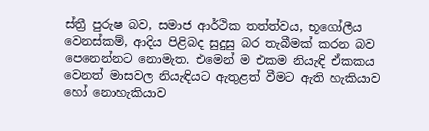ස්ත්‍රී පුරුෂ බව, සමාජ ආර්ථික තත්ත්වය, භූගෝලීය වෙනස්කම්, ආදිය පිළිබද සුදුසු බර තැබීමක් කරන බව පෙනෙන්නට නොමැත. එමෙන් ම එකම නියැඳි ඒකකය වෙනත් මාසවල නියැඳියට ඇතුළත් වීමට ඇති හැකියාව හෝ නොහැකියාව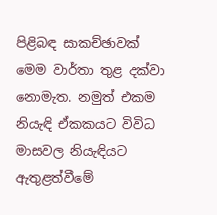පිළිබඳ සාකච්ඡාවක් මෙම වාර්තා තුළ දක්වා නොමැත. නමුත් එකම නියැඳි ඒකකයට විවිධ මාසවල නියැඳියට ඇතුළත්වීමේ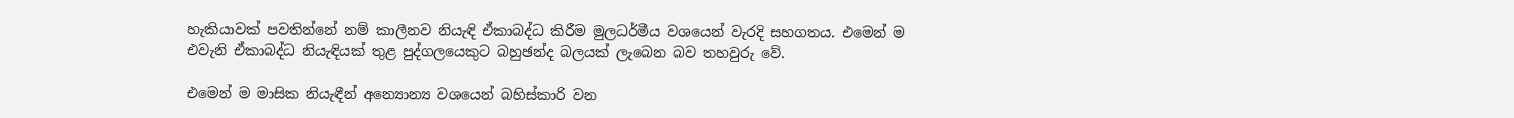හැකියාවක් පවතින්නේ නම් කාලීනව නියැඳි ඒකාබද්ධ කිරීම මුලධර්මීය වශයෙන් වැරදි සහගතය. එමෙන් ම එවැනි ඒකාබද්ධ නියැඳියක් තුළ පුද්ගලයෙකුට බහුඡන්ද බලයක් ලැබෙන බව තහවුරු වේ.

එමෙන් ම මාසික නියැඳීන් අන්‍යොන්‍ය වශයෙන් බහිස්කාරි වන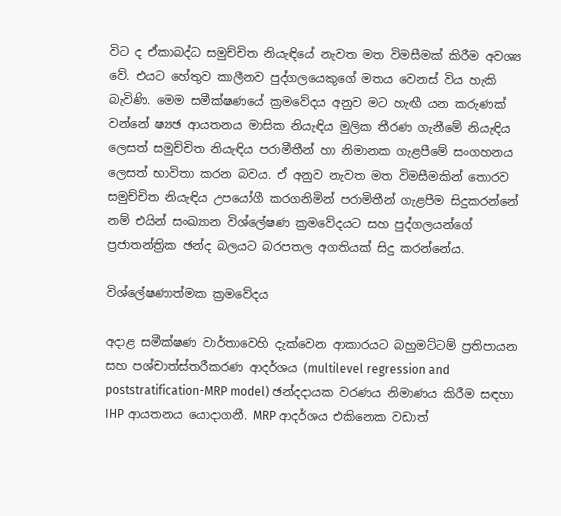විට ද ඒකාබද්ධ සමුච්චිත නියැඳියේ නැවත මත විමසීමක් කිරීම අවශ්‍ය වේ. එයට හේතුව කාලීනව පුද්ගලයෙකුගේ මතය වෙනස් විය හැකි බැවිණි. මෙම සමීක්ෂණයේ ක්‍රමවේදය අනුව මට හැඟී යන කරුණක් වන්නේ ෂ්‍යඡ ආයතනය මාසික නියැඳිය මුලික තීරණ ගැනීමේ නියැඳිය ලෙසත් සමුච්චිත නියැඳිය පරාමීතීන් හා නිමානක ගැළපීමේ සංගහනය ලෙසත් භාවිතා කරන බවය. ඒ අනුව නැවත මත විමසීමකින් තොරව සමුච්චිත නියැඳිය උපයෝගී කරගනිමින් පරාමිතීන් ගැළපීම සිදුකරන්නේ නම් එයින් සංඛ්‍යාන විශ්ලේෂණ ක්‍රමවේදයට සහ පුද්ගලයන්ගේ ප්‍රජාතන්ත්‍රික ඡන්ද බලයට බරපතල අගතියක් සිදු කරන්නේය.

විශ්ලේෂණාත්මක ක්‍රමවේදය

අදාළ සමීක්ෂණ වාර්තාවෙහි දැක්වෙන ආකාරයට බහුමට්ටම් ප්‍රතිපායන සහ පශ්චාත්ස්තරීකරණ ආදර්ශය (multilevel regression and poststratification-MRP model) ඡන්දදායක වරණය නිමාණය කිරීම සඳහා IHP ආයතනය යොදාගනී. MRP ආදර්ශය එකිනෙක වඩාත්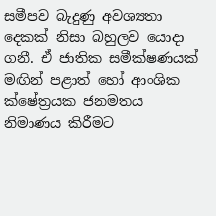සමීපව බැදුණු අවශ්‍යතා දෙකක් නිසා බහුලව යොදා ගනී. ඒ ජාතික සමීක්ෂණයක් මඟින් පළාත් හෝ ආංශික ක්ෂේත්‍රයක ජනමතය නිමාණය කිරීමට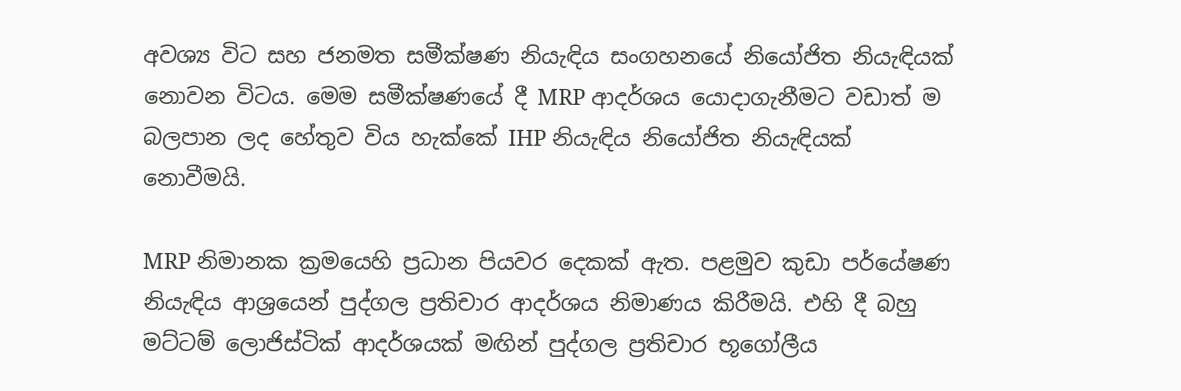අවශ්‍ය විට සහ ජනමත සමීක්ෂණ නියැඳිය සංගහනයේ නියෝජිත නියැඳියක් නොවන විටය. මෙම සමීක්ෂණයේ දී MRP ආදර්ශය යොදාගැනීමට වඩාත් ම බලපාන ලද හේතුව විය හැක්කේ IHP නියැඳිය නියෝජිත නියැඳියක් නොවීමයි.

MRP නිමානක ක්‍රමයෙහි ප්‍රධාන පියවර දෙකක් ඇත. පළමුව කුඩා පර්යේෂණ නියැඳිය ආශ්‍රයෙන් පුද්ගල ප්‍රතිචාර ආදර්ශය නිමාණය කිරීමයි. එහි දී බහු මට්ටම් ලොජිස්ටික් ආදර්ශයක් මඟින් පුද්ගල ප්‍රතිචාර භූගෝලීය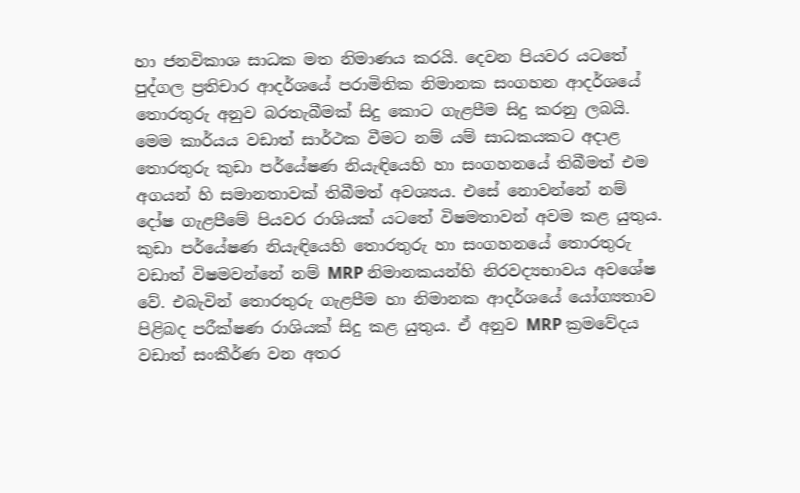හා ජනවිකාශ සාධක මත නිමාණය කරයි. දෙවන පියවර යටතේ පුද්ගල ප්‍රතිචාර ආදර්ශයේ පරාමිතික නිමානක සංගහන ආදර්ශයේ තොරතුරු අනුව බරතැබීමක් සිදු කොට ගැළපීම සිදු කරනු ලබයි. මෙම කාර්යය වඩාත් සාර්ථක වීමට නම් යම් සාධකයකට අදාළ තොරතුරු කුඩා පර්යේෂණ නියැඳියෙහි හා සංගහනයේ තිබීමත් එම අගයන් හි සමානතාවක් තිබීමත් අවශ්‍යය. එසේ නොවන්නේ නම් දෝෂ ගැළපීමේ පියවර රාශියක් යටතේ විෂමතාවන් අවම කළ යුතුය. කුඩා පර්යේෂණ නියැඳියෙහි තොරතුරු හා සංගහනයේ තොරතුරු වඩාත් විෂමවන්නේ නම් MRP නිමානකයන්හි නිරවද්‍යභාවය අවශේෂ වේ. එබැවින් තොරතුරු ගැළපීම හා නිමානක ආදර්ශයේ යෝග්‍යතාව පිළිබද පරීක්ෂණ රාශියක් සිදු කළ යුතුය. ඒ අනුව MRP ක්‍රමවේදය වඩාත් සංකීර්ණ වන අතර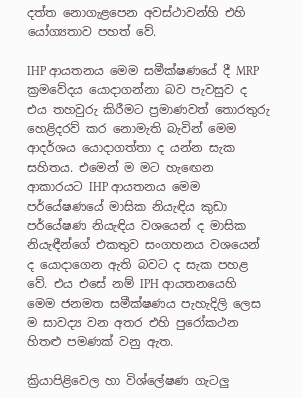දත්ත නොගැළපෙන අවස්ථාවන්හි එහි යෝග්‍යතාව පහත් වේ.

IHP ආයතනය මෙම සමීක්ෂණයේ දී MRP ක්‍රමවේදය යොදාගන්නා බව පැවසුව ද එය තහවුරු කිරීමට ප්‍රමාණවත් තොරතුරු හෙළිදරව් කර නොමැති බැවින් මෙම ආදර්ශය යොදාගත්තා ද යන්න සැක සහිතය. එමෙන් ම මට හැඟෙන ආකාරයට IHP ආයතනය මෙම පර්යේෂණයේ මාසික නියැඳිය කුඩා පර්යේෂණ නියැඳිය වශයෙන් ද මාසික නියැඳීන්ගේ එකතුව සංගහනය වශයෙන් ද යොදාගෙන ඇති බවට ද සැක පහළ වේ. එය එසේ නම් IPH ආයතනයෙහි මෙම ජනමත සමීක්ෂණය පැහැදිලි ලෙස ම සාවද්‍ය වන අතර එහි පුරෝකථන හිතළු පමණක් වනු ඇත.

ක්‍රියාපිළිවෙල හා විශ්ලේෂණ ගැටලු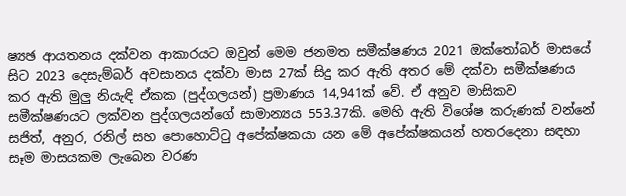ෂ්‍යඡ ආයතනය දක්වන ආකාරයට ඔවුන් මෙම ජනමත සමීක්ෂණය 2021 ඔක්තෝබර් මාසයේ සිට 2023 දෙසැම්බර් අවසානය දක්වා මාස 27ක් සිදු කර ඇති අතර මේ දක්වා සමීක්ෂණය කර ඇති මුලු නියැඳි ඒකක (පුද්ගලයන්) ප්‍රමාණය 14,941ක් වේ. ඒ අනුව මාසිකව සමීක්ෂණයට ලක්වන පුද්ගලයන්ගේ සාමාන්‍යය 553.37කි. මෙහි ඇති විශේෂ කරුණක් වන්නේ සජිත්, අනුර, රනිල් සහ පොහොට්ටු අපේක්ෂකයා යන මේ අපේක්ෂකයන් හතරදෙනා සඳහා සෑම මාසයකම ලැබෙන වරණ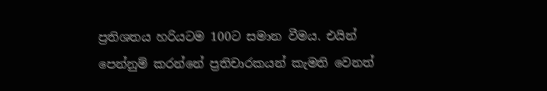ප්‍රතිශතය හරියටම 100ට සමාන වීමය. එයින් පෙන්නුම් කරන්නේ ප්‍රතිචාරකයන් කැමති වෙනත්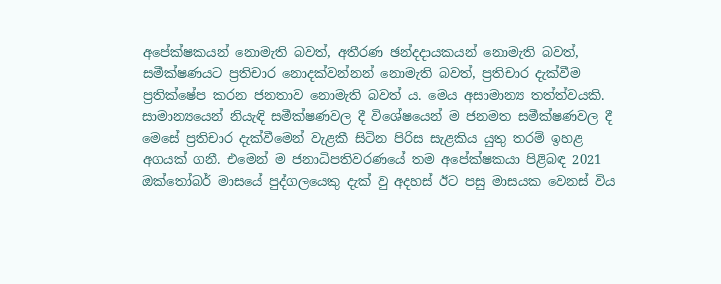අපේක්ෂකයන් නොමැති බවත්, අතීරණ ඡන්දදායකයන් නොමැති බවත්, සමීක්ෂණයට ප්‍රතිචාර නොදක්වන්නන් නොමැති බවත්, ප්‍රතිචාර දැක්වීම ප්‍රතික්ෂේප කරන ජනතාව නොමැති බවත් ය. මෙය අසාමාන්‍ය තත්ත්වයකි. සාමාන්‍යයෙන් නියැඳි සමීක්ෂණවල දී විශේෂයෙන් ම ජනමත සමීක්ෂණවල දී මෙසේ ප්‍රතිචාර දැක්වීමෙන් වැළකී සිටින පිරිස සැළකිය යුතු තරම් ඉහළ අගයක් ගනී. එමෙන් ම ජනාධිපතිවරණයේ තම අපේක්ෂකයා පිළිබඳ 2021 ඔක්තෝබර් මාසයේ පුද්ගලයෙකු දැක් වු අදහස් ඊට පසු මාසයක වෙනස් විය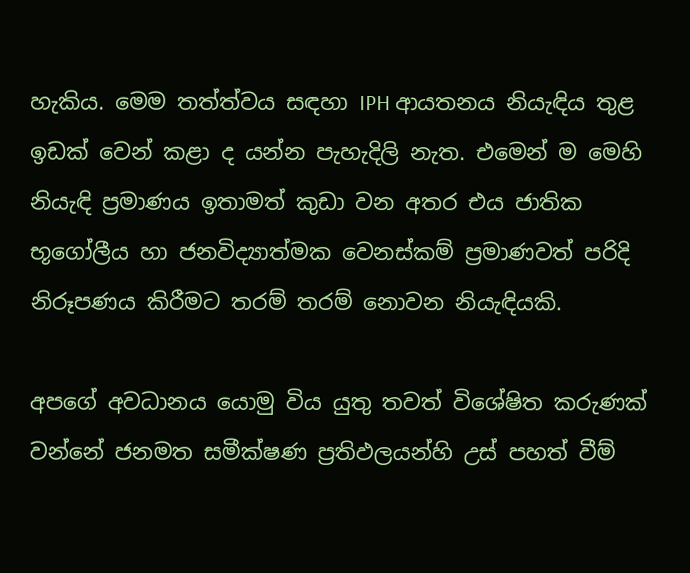හැකිය. මෙම තත්ත්වය සඳහා IPH ආයතනය නියැඳිය තුළ ඉඩක් වෙන් කළා ද යන්න පැහැදිලි නැත. එමෙන් ම මෙහි නියැඳි ප්‍රමාණය ඉතාමත් කුඩා වන අතර එය ජාතික භූගෝලීය හා ජනවිද්‍යාත්මක වෙනස්කම් ප්‍රමාණවත් පරිදි නිරූපණය කිරීමට තරම් තරම් නොවන නියැඳියකි.

අපගේ අවධානය යොමු විය යුතු තවත් විශේෂිත කරුණක් වන්නේ ජනමත සමීක්ෂණ ප්‍රතිඵලයන්හි උස් පහත් වීම්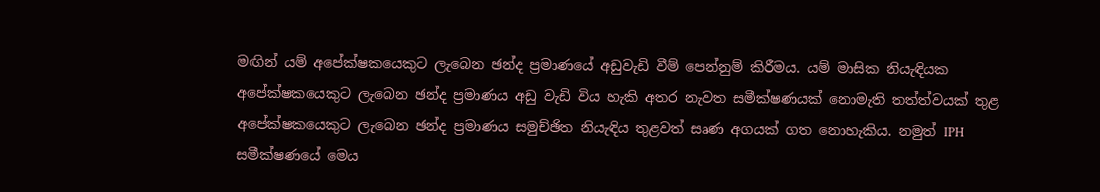මඟින් යම් අපේක්ෂකයෙකුට ලැබෙන ඡන්ද ප්‍රමාණයේ අඩුවැඩි වීම් පෙන්නුම් කිරීමය. යම් මාසික නියැඳියක අපේක්ෂකයෙකුට ලැබෙන ඡන්ද ප්‍රමාණය අඩු වැඩි විය හැකි අතර නැවත සමීක්ෂණයක් නොමැති තත්ත්වයක් තුළ අපේක්ෂකයෙකුට ලැබෙන ඡන්ද ප්‍රමාණය සමුච්ඡිත නියැඳිය තුළවත් සෘණ අගයක් ගත නොහැකිය. නමුත් IPH සමීක්ෂණයේ මෙය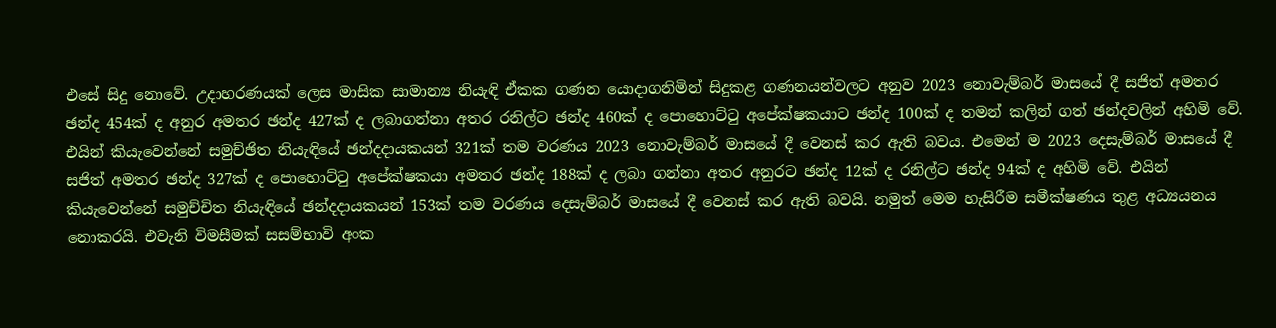එසේ සිදු නොවේ. උදාහරණයක් ලෙස මාසික සාමාන්‍ය නියැඳි ඒකක ගණන යොදාගනිමින් සිදුකළ ගණනයන්වලට අනුව 2023 නොවැම්බර් මාසයේ දී සජිත් අමතර ඡන්ද 454ක් ද අනුර අමතර ඡන්ද 427ක් ද ලබාගන්නා අතර රනිල්ට ඡන්ද 460ක් ද පොහොට්ටු අපේක්ෂකයාට ඡන්ද 100ක් ද තමන් කලින් ගත් ඡන්දවලින් අහිමි වේ. එයින් කියැවෙන්නේ සමුච්ඡිත නියැඳියේ ඡන්දදායකයන් 321ක් තම වරණය 2023 නොවැම්බර් මාසයේ දී වෙනස් කර ඇති බවය. එමෙන් ම 2023 දෙසැම්බර් මාසයේ දී සජිත් අමතර ඡන්ද 327ක් ද පොහොට්ටු අපේක්ෂකයා අමතර ඡන්ද 188ක් ද ලබා ගන්නා අතර අනුරට ඡන්ද 12ක් ද රනිල්ට ඡන්ද 94ක් ද අහිමි වේ. එයින් කියැවෙන්නේ සමුච්චිත නියැඳියේ ඡන්දදායකයන් 153ක් තම වරණය දෙසැම්බර් මාසයේ දී වෙනස් කර ඇති බවයි. නමුත් මෙම හැසිරීම සමීක්ෂණය තුළ අධ්‍යයනය නොකරයි. එවැනි විමසීමක් සසම්භාවි අංක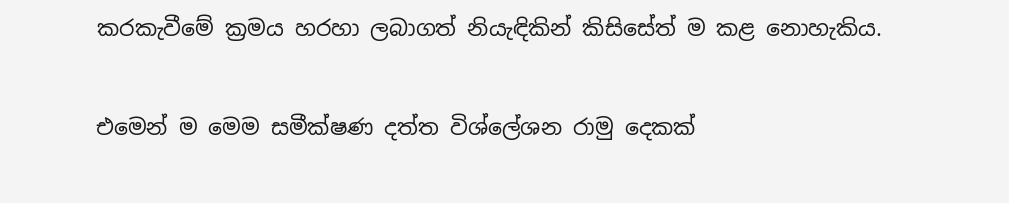කරකැවීමේ ක්‍රමය හරහා ලබාගත් නියැඳිකින් කිසිසේත් ම කළ නොහැකිය.

එමෙන් ම මෙම සමීක්ෂණ දත්ත විශ්ලේශන රාමු දෙකක්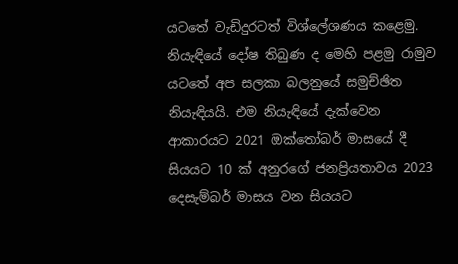යටතේ වැඩිදුරටත් විශ්ලේශණය කළෙමු. නියැඳියේ දෝෂ තිබුණ ද මෙහි පළමු රාමුව යටතේ අප සලකා බලනුයේ සමුච්ඡිත නියැඳියයි. එම නියැඳියේ දැක්වෙන ආකාරයට 2021 ඔක්තෝබර් මාසයේ දී සියයට 10 ක් අනුරගේ ජනප්‍රියතාවය 2023 දෙසැම්බර් මාසය වන සියයට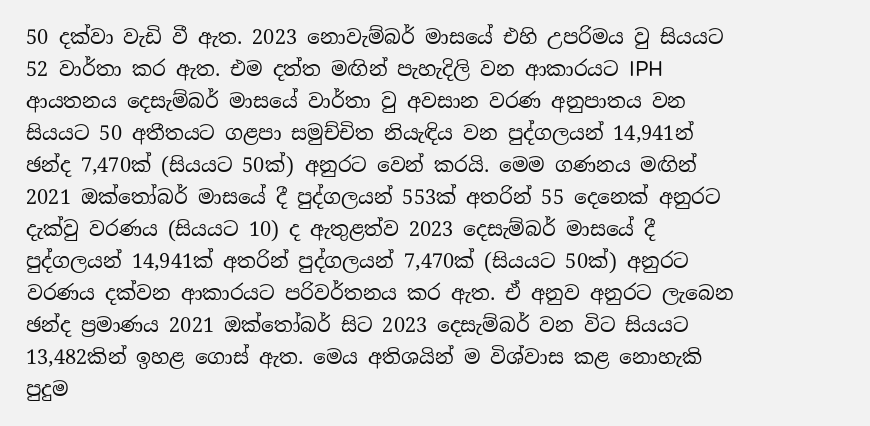50 දක්වා වැඩි වී ඇත. 2023 නොවැම්බර් මාසයේ එහි උපරිමය වු සියයට 52 වාර්තා කර ඇත. එම දත්ත මඟින් පැහැදිලි වන ආකාරයට IPH ආයතනය දෙසැම්බර් මාසයේ වාර්තා වු අවසාන වරණ අනුපාතය වන සියයට 50 අතීතයට ගළපා සමුච්චිත නියැඳිය වන පුද්ගලයන් 14,941න් ඡන්ද 7,470ක් (සියයට 50ක්) අනුරට වෙන් කරයි. මෙම ගණනය මඟින් 2021 ඔක්තෝබර් මාසයේ දී පුද්ගලයන් 553ක් අතරින් 55 දෙනෙක් අනුරට දැක්වු වරණය (සියයට 10) ද ඇතුළත්ව 2023 දෙසැම්බර් මාසයේ දී පුද්ගලයන් 14,941ක් අතරින් පුද්ගලයන් 7,470ක් (සියයට 50ක්) අනුරට වරණය දක්වන ආකාරයට පරිවර්තනය කර ඇත. ඒ අනුව අනුරට ලැබෙන ඡන්ද ප්‍රමාණය 2021 ඔක්තෝබර් සිට 2023 දෙසැම්බර් වන විට සියයට 13,482කින් ඉහළ ගොස් ඇත. මෙය අතිශයින් ම විශ්වාස කළ නොහැකි පුදුම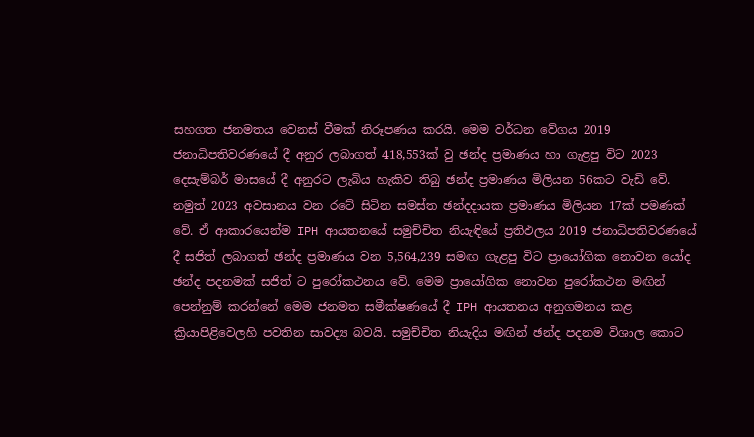සහගත ජනමතය වෙනස් වීමක් නිරූපණය කරයි. මෙම වර්ධන වේගය 2019 ජනාධිපතිවරණයේ දී අනුර ලබාගත් 418,553ක් වු ඡන්ද ප්‍රමාණය හා ගැළපු විට 2023 දෙසැම්බර් මාසයේ දී අනුරට ලැබිය හැකිව තිබු ඡන්ද ප්‍රමාණය මිලියන 56කට වැඩි වේ. නමුත් 2023 අවසානය වන රටේ සිටින සමස්ත ඡන්දදායක ප්‍රමාණය මිලියන 17ක් පමණක් වේ. ඒ ආකාරයෙන්ම IPH ආයතනයේ සමුච්චිත නියැඳියේ ප්‍රතිඵලය 2019 ජනාධිපතිවරණයේ දී සජිත් ලබාගත් ඡන්ද ප්‍රමාණය වන 5,564,239 සමඟ ගැළපු විට ප්‍රායෝගික නොවන යෝද ඡන්ද පදනමක් සජිත් ට පුරෝකථනය වේ. මෙම ප්‍රායෝගික නොවන පුරෝකථන මඟින් පෙන්නුම් කරන්නේ මෙම ජනමත සමීක්ෂණයේ දී IPH ආයතනය අනුගමනය කළ ක්‍රියාපිළිවෙලහි පවතින සාවද්‍ය බවයි. සමුච්චිත නියැදිය මඟින් ඡන්ද පදනම විශාල කොට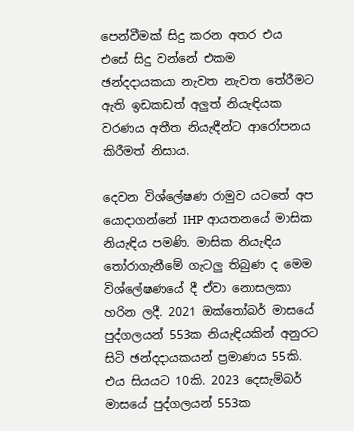පෙන්වීමක් සිදු කරන අතර එය එසේ සිදු වන්නේ එකම ඡන්දදායකයා නැවත නැවත තේරීමට ඇති ඉඩකඩත් අලුත් නියැඳියක වරණය අතීත නියැඳීන්ට ආරෝපනය කිරීමත් නිසාය.

දෙවන විශ්ලේෂණ රාමුව යටතේ අප යොදාගන්නේ IHP ආයතනයේ මාසික නියැඳිය පමණි. මාසික නියැඳිය තෝරාගැනීමේ ගැටලු තිබුණ ද මෙම විශ්ලේෂණයේ දී ඒවා නොසලකා හරින ලදී. 2021 ඔක්තෝබර් මාසයේ පුද්ගලයන් 553ක නියැඳියකින් අනුරට සිටි ඡන්දදායකයන් ප්‍රමාණය 55කි. එය සියයට 10කි. 2023 දෙසැම්බර් මාසයේ පුද්ගලයන් 553ක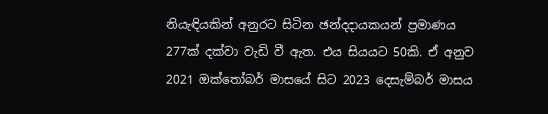නියැඳියකින් අනුරට සිටින ඡන්දදායකයන් ප්‍රමාණය 277ක් දක්වා වැඩි වී ඇත. එය සියයට 50කි. ඒ අනුව 2021 ඔක්තෝබර් මාසයේ සිට 2023 දෙසැම්බර් මාසය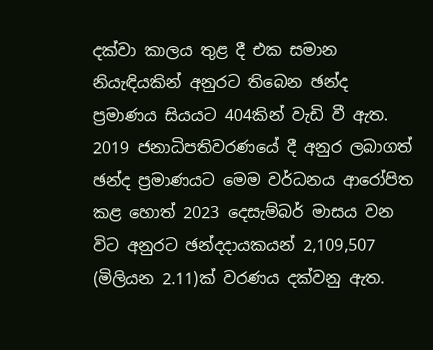දක්වා කාලය තුළ දී එක සමාන නියැඳියකින් අනුරට තිබෙන ඡන්ද ප්‍රමාණය සියයට 404කින් වැඩි වී ඇත. 2019 ජනාධිපතිවරණයේ දී අනුර ලබාගත් ඡන්ද ප්‍රමාණයට මෙම වර්ධනය ආරෝපිත කළ හොත් 2023 දෙසැම්බර් මාසය වන විට අනුරට ඡන්දදායකයන් 2,109,507 (මිලියන 2.11)ක් වරණය දක්වනු ඇත.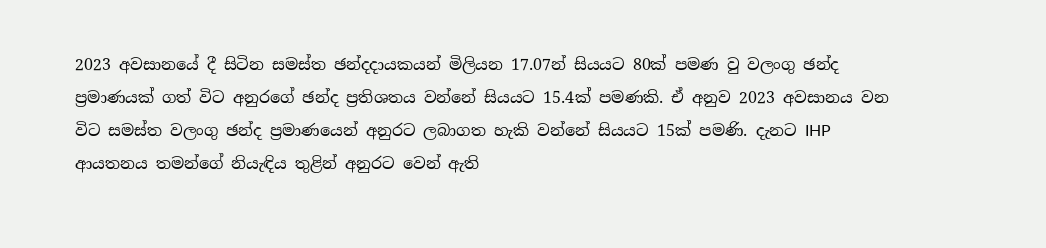2023 අවසානයේ දී සිටින සමස්ත ඡන්දදායකයන් මිලියන 17.07න් සියයට 80ක් පමණ වු වලංගු ඡන්ද ප්‍රමාණයක් ගත් විට අනුරගේ ඡන්ද ප්‍රතිශතය වන්නේ සියයට 15.4ක් පමණකි. ඒ අනුව 2023 අවසානය වන විට සමස්ත වලංගු ඡන්ද ප්‍රමාණයෙන් අනුරට ලබාගත හැකි වන්නේ සියයට 15ක් පමණි. දැනට IHP ආයතනය තමන්ගේ නියැඳිය තුළින් අනුරට වෙන් ඇති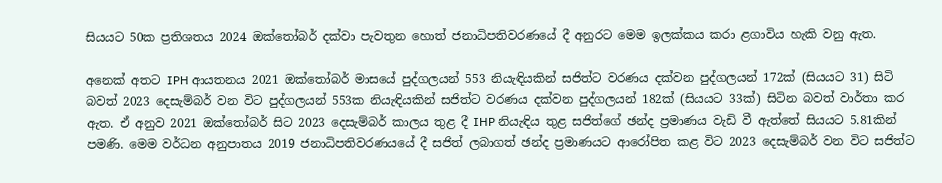සියයට 50ක ප්‍රතිශතය 2024 ඔක්තෝබර් දක්වා පැවතුන හොත් ජනාධිපතිවරණයේ දී අනුරට මෙම ඉලක්කය කරා ළගාවිය හැකි වනු ඇත.

අනෙක් අතට IPH ආයතනය 2021 ඔක්තෝබර් මාසයේ පුද්ගලයන් 553 නියැඳියකින් සජිත්ට වරණය දක්වන පුද්ගලයන් 172ක් (සියයට 31) සිටි බවත් 2023 දෙසැම්බර් වන විට පුද්ගලයන් 553ක නියැඳියකින් සජිත්ට වරණය දක්වන පුද්ගලයන් 182ක් (සියයට 33ක්) සිටින බවත් වාර්තා කර ඇත. ඒ අනුව 2021 ඔක්තෝබර් සිට 2023 දෙසැම්බර් කාලය තුළ දී IHP නියැඳිය තුළ සජිත්ගේ ඡන්ද ප්‍රමාණය වැඩි වී ඇත්තේ සියයට 5.81කින් පමණි. මෙම වර්ධන අනුපාතය 2019 ජනාධිපතිවරණයයේ දී සජිත් ලබාගත් ඡන්ද ප්‍රමාණයට ආරෝපිත කළ විට 2023 දෙසැම්බර් වන විට සජිත්ට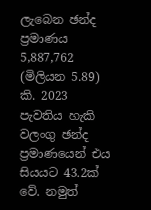ලැබෙන ඡන්ද ප්‍රමාණය 5,887,762 (මිලියන 5.89) කි. 2023 පැවතිය හැකි වලංගු ඡන්ද ප්‍රමාණයෙන් එය සියයට 43.2ක් වේ. නමුත්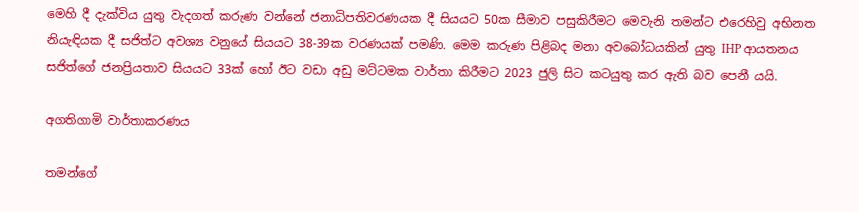මෙහි දී දැක්විය යුතු වැදගත් කරුණ වන්නේ ජනාධිපතිවරණයක දී සියයට 50ක සීමාව පසුකිරීමට මෙවැනි තමන්ට එරෙහිවු අභිනත නියැඳියක දී සජිත්ට අවශ්‍ය වනුයේ සියයට 38-39ක වරණයක් පමණි. මෙම කරුණ පිළිබද මනා අවබෝධයකින් යුතු IHP ආයතනය සජිත්ගේ ජනප්‍රියතාව සියයට 33ක් හෝ ඊට වඩා අඩු මට්ටමක වාර්තා කිරීමට 2023 ජුලි සිට කටයුතු කර ඇති බව පෙනී යයි.

අගතිගාමි වාර්තාකරණය

තමන්ගේ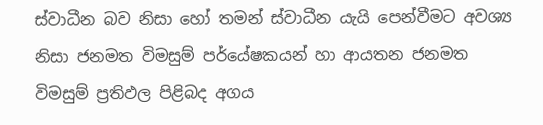ස්වාධීන බව නිසා හෝ තමන් ස්වාධීන යැයි පෙන්වීමට අවශ්‍ය නිසා ජනමත විමසුම් පර්යේෂකයන් හා ආයතන ජනමත විමසුම් ප්‍රතිඵල පිළිබද අගය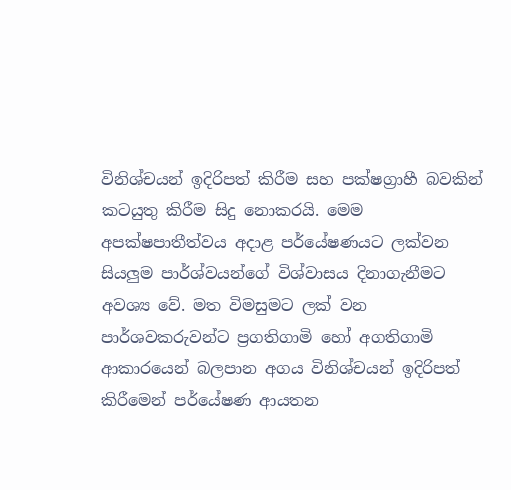විනිශ්චයන් ඉදිරිපත් කිරීම සහ පක්ෂග්‍රාහී බවකින් කටයුතු කිරීම සිදු නොකරයි. මෙම අපක්ෂපාතීත්වය අදාළ පර්යේෂණයට ලක්වන සියලුම පාර්ශ්වයන්ගේ විශ්වාසය දිනාගැනීමට අවශ්‍ය වේ. මත විමසුමට ලක් වන පාර්ශවකරුවන්ට ප්‍රගතිගාමි හෝ අගතිගාමි ආකාරයෙන් බලපාන අගය විනිශ්චයන් ඉදිරිපත් කිරීමෙන් පර්යේෂණ ආයතන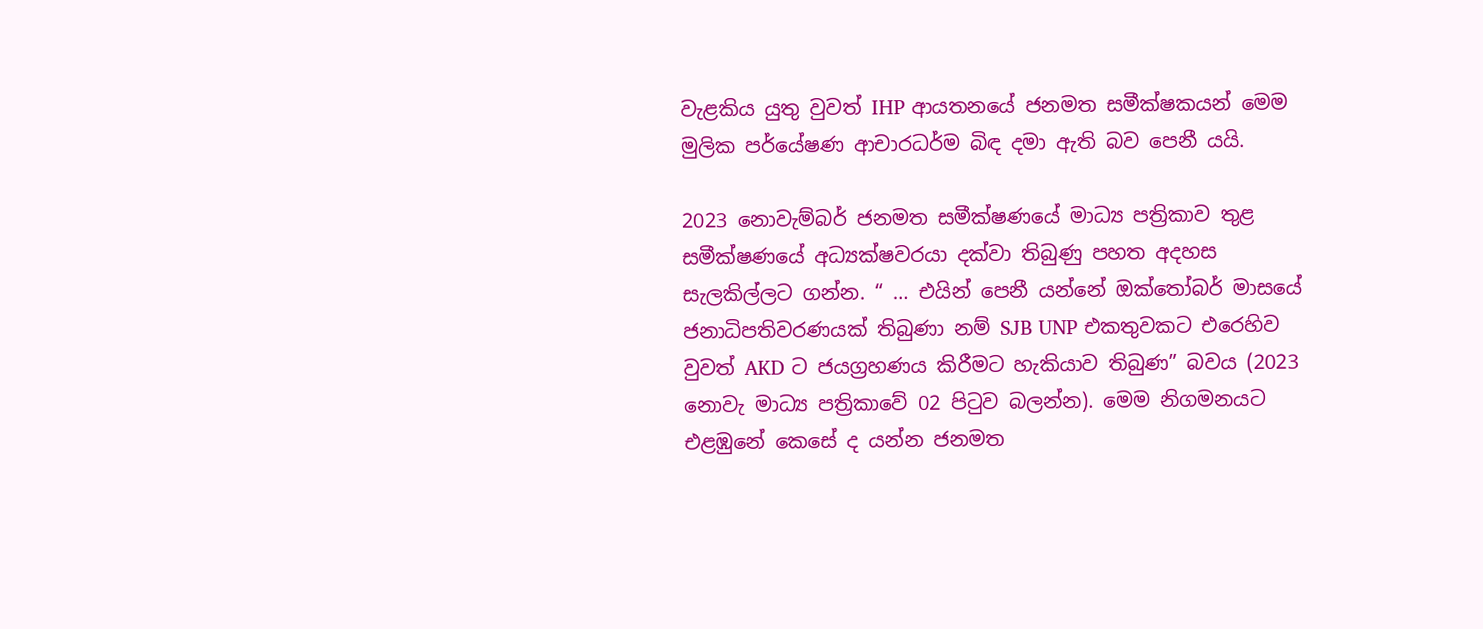වැළකිය යුතු වුවත් IHP ආයතනයේ ජනමත සමීක්ෂකයන් මෙම මුලික පර්යේෂණ ආචාරධර්ම බිඳ දමා ඇති බව පෙනී යයි.

2023 නොවැම්බර් ජනමත සමීක්ෂණයේ මාධ්‍ය පත්‍රිකාව තුළ සමීක්ෂණයේ අධ්‍යක්ෂවරයා දක්වා තිබුණු පහත අදහස සැලකිල්ලට ගන්න. “ … එයින් පෙනී යන්නේ ඔක්තෝබර් මාසයේ ජනාධිපතිවරණයක් තිබුණා නම් SJB UNP එකතුවකට එරෙහිව වුවත් AKD ට ජයග්‍රහණය කිරීමට හැකියාව තිබුණ” බවය (2023 නොවැ මාධ්‍ය පත්‍රිකාවේ 02 පිටුව බලන්න). මෙම නිගමනයට එළඹුනේ කෙසේ ද යන්න ජනමත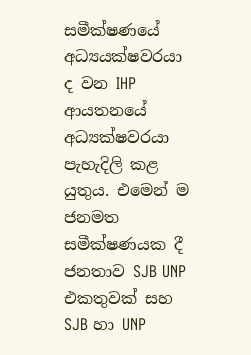සමීක්ෂණයේ අධ්‍යයක්ෂවරයා ද වන IHP ආයතනයේ අධ්‍යක්ෂවරයා පැහැදිලි කළ යුතුය. එමෙන් ම ජනමත සමීක්ෂණයක දී ජනතාව SJB UNP එකතුවක් සහ SJB හා UNP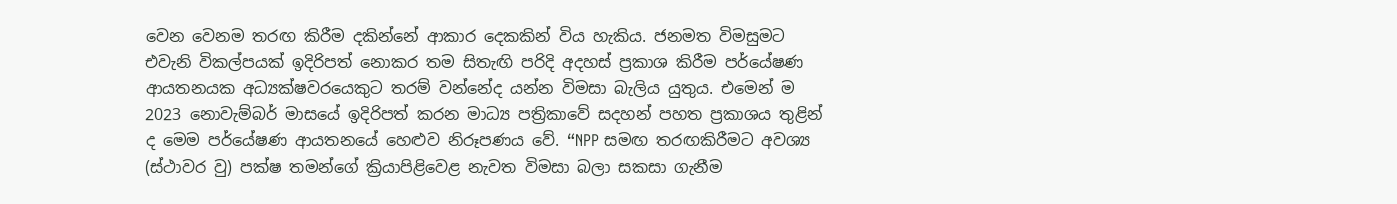වෙන වෙනම තරඟ කිරීම දකින්නේ ආකාර දෙකකින් විය හැකිය. ජනමත විමසුමට එවැනි විකල්පයක් ඉදිරිපත් නොකර තම සිතැඟි පරිදි අදහස් ප්‍රකාශ කිරීම පර්යේෂණ ආයතනයක අධ්‍යක්ෂවරයෙකුට තරම් වන්නේද යන්න විමසා බැලිය යුතුය. එමෙන් ම 2023 නොවැම්බර් මාසයේ ඉදිරිපත් කරන මාධ්‍ය පත්‍රිකාවේ සදහන් පහත ප්‍රකාශය තුළින් ද මෙම පර්යේෂණ ආයතනයේ හෙළුව නිරූපණය වේ. “NPP සමඟ තරඟකිරීමට අවශ්‍ය (ස්ථාවර වු) පක්ෂ තමන්ගේ ක්‍රියාපිළිවෙළ නැවත විමසා බලා සකසා ගැනීම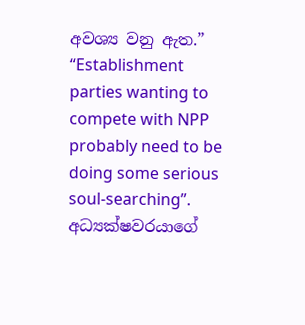අවශ්‍ය වනු ඇත.” “Establishment parties wanting to compete with NPP probably need to be doing some serious soul-searching”. අධ්‍යක්ෂවරයාගේ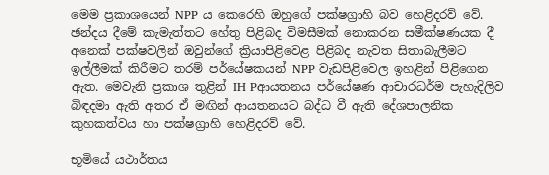මෙම ප්‍රකාශයෙන් NPP ය කෙරෙහි ඔහුගේ පක්ෂග්‍රාහි බව හෙළිදරව් වේ. ඡන්දය දීමේ කැමැත්තට හේතු පිළිබද විමසීමක් නොකරන සමීක්ෂණයක දී අනෙක් පක්ෂවලින් ඔවුන්ගේ ක්‍රියාපිළිවෙළ පිළිබද නැවත සිතාබැලීමට ඉල්ලීමක් කිරීමට තරම් පර්යේෂකයන් NPP වැඩපිළිවෙල ඉහළින් පිළිගෙන ඇත. මෙවැනි ප්‍රකාශ තුළින් IH Pආයතනය පර්යේෂණ ආචාරධර්ම පැහැදිලිව බිඳදමා ඇති අතර ඒ මඟින් ආයතනයට බද්ධ වී ඇති දේශපාලනික කුහකත්වය හා පක්ෂග්‍රාහි හෙළිදරව් වේ.

භූමියේ යථාර්තය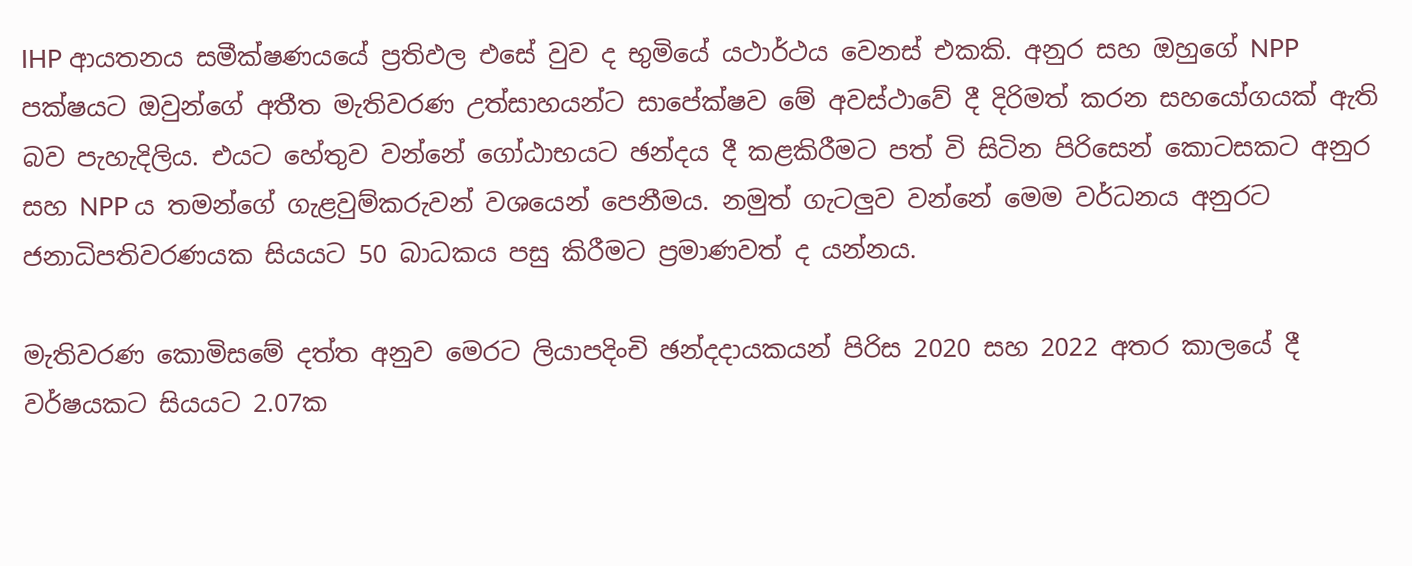IHP ආයතනය සමීක්ෂණයයේ ප්‍රතිඵල එසේ වුව ද භුමියේ යථාර්ථය වෙනස් එකකි. අනුර සහ ඔහුගේ NPP පක්ෂයට ඔවුන්ගේ අතීත මැතිවරණ උත්සාහයන්ට සාපේක්ෂව මේ අවස්ථාවේ දී දිරිමත් කරන සහයෝගයක් ඇති බව පැහැදිලිය. එයට හේතුව වන්නේ ගෝඨාභයට ඡන්දය දී කළකිරීමට පත් වි සිටින පිරිසෙන් කොටසකට අනුර සහ NPP ය තමන්ගේ ගැළවුම්කරුවන් වශයෙන් පෙනීමය. නමුත් ගැටලුව වන්නේ මෙම වර්ධනය අනුරට ජනාධිපතිවරණයක සියයට 50 බාධකය පසු කිරීමට ප්‍රමාණවත් ද යන්නය.

මැතිවරණ කොමිසමේ දත්ත අනුව මෙරට ලියාපදිංචි ඡන්දදායකයන් පිරිස 2020 සහ 2022 අතර කාලයේ දී වර්ෂයකට සියයට 2.07ක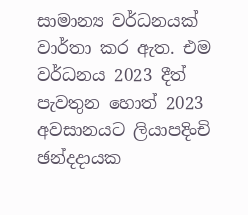සාමාන්‍ය වර්ධනයක් වාර්තා කර ඇත. එම වර්ධනය 2023 දීත් පැවතුන හොත් 2023 අවසානයට ලියාපදිංචි ඡන්දදායක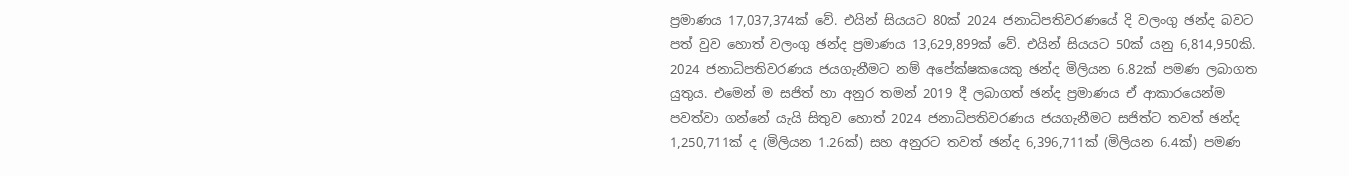ප්‍රමාණය 17,037,374ක් වේ. එයින් සියයට 80ක් 2024 ජනාධිපතිවරණයේ දි වලංගු ඡන්ද බවට පත් වුව හොත් වලංගු ඡන්ද ප්‍රමාණය 13,629,899ක් වේ. එයින් සියයට 50ක් යනු 6,814,950කි. 2024 ජනාධිපතිවරණය ජයගැනීමට නම් අපේක්ෂකයෙකු ඡන්ද මිලියන 6.82ක් පමණ ලබාගත යුතුය. එමෙන් ම සජිත් හා අනුර තමන් 2019 දී ලබාගත් ඡන්ද ප්‍රමාණය ඒ ආකාරයෙන්ම පවත්වා ගන්නේ යැයි සිතුව හොත් 2024 ජනාධිපතිවරණය ජයගැනීමට සජිත්ට තවත් ඡන්ද 1,250,711ක් ද (මිලියන 1.26ක්) සහ අනුරට තවත් ඡන්ද 6,396,711ක් (මිලියන 6.4ක්) පමණ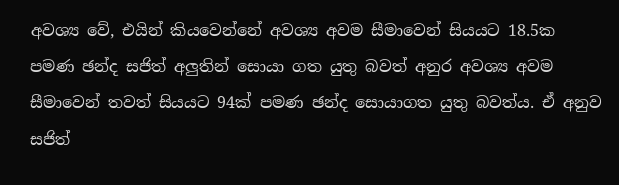අවශ්‍ය වේ, එයින් කියවෙන්නේ අවශ්‍ය අවම සීමාවෙන් සියයට 18.5ක පමණ ඡන්ද සජිත් අලුතින් සොයා ගත යුතු බවත් අනුර අවශ්‍ය අවම සීමාවෙන් තවත් සියයට 94ක් පමණ ඡන්ද සොයාගත යුතු බවත්ය. ඒ අනුව සජිත්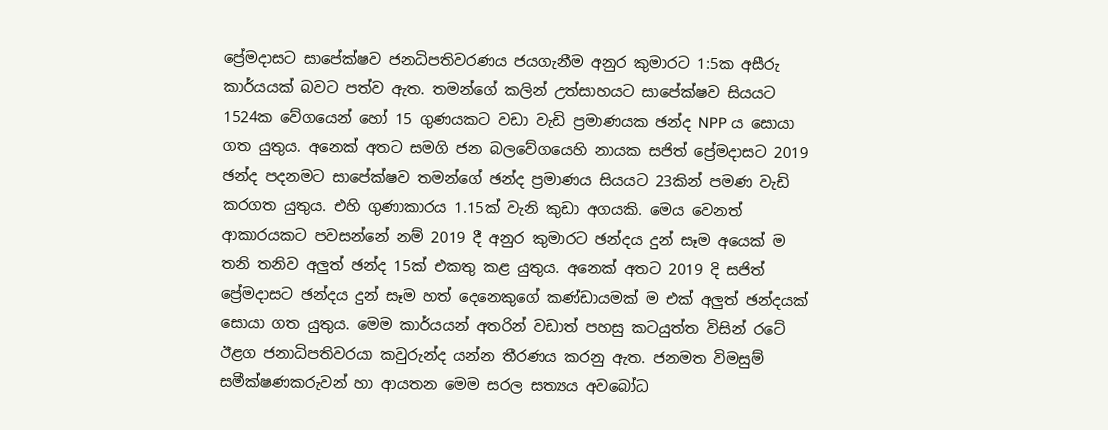ප්‍රේමදාසට සාපේක්ෂව ජනධිපතිවරණය ජයගැනීම අනුර කුමාරට 1:5ක අසීරු කාර්යයක් බවට පත්ව ඇත. තමන්ගේ කලින් උත්සාහයට සාපේක්ෂව සියයට 1524ක වේගයෙන් හෝ 15 ගුණයකට වඩා වැඩි ප්‍රමාණයක ඡන්ද NPP ය සොයා ගත යුතුය. අනෙක් අතට සමගි ජන බලවේගයෙහි නායක සජිත් ප්‍රේමදාසට 2019 ඡන්ද පදනමට සාපේක්ෂව තමන්ගේ ඡන්ද ප්‍රමාණය සියයට 23කින් පමණ වැඩි කරගත යුතුය. එහි ගුණාකාරය 1.15ක් වැනි කුඩා අගයකි. මෙය වෙනත් ආකාරයකට පවසන්නේ නම් 2019 දී අනුර කුමාරට ඡන්දය දුන් සෑම අයෙක් ම තනි තනිව අලුත් ඡන්ද 15ක් එකතු කළ යුතුය. අනෙක් අතට 2019 දි සජිත් ප්‍රේමදාසට ඡන්දය දුන් සෑම හත් දෙනෙකුගේ කණ්ඩායමක් ම එක් අලුත් ඡන්දයක් සොයා ගත යුතුය. මෙම කාර්යයන් අතරින් වඩාත් පහසු කටයුත්ත විසින් රටේ ඊළග ජනාධිපතිවරයා කවුරුන්ද යන්න තීරණය කරනු ඇත. ජනමත විමසුම් සමීක්ෂණකරුවන් හා ආයතන මෙම සරල සත්‍යය අවබෝධ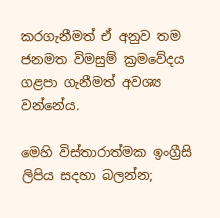කරගැනීමත් ඒ අනුව තම ජනමත විමසුම් ක්‍රමවේදය ගළපා ගැනීමත් අවශ්‍ය වන්නේය.

මෙහි විස්තාරාත්මක ඉංග්‍රීසි ලිපිය සදහා බලන්න;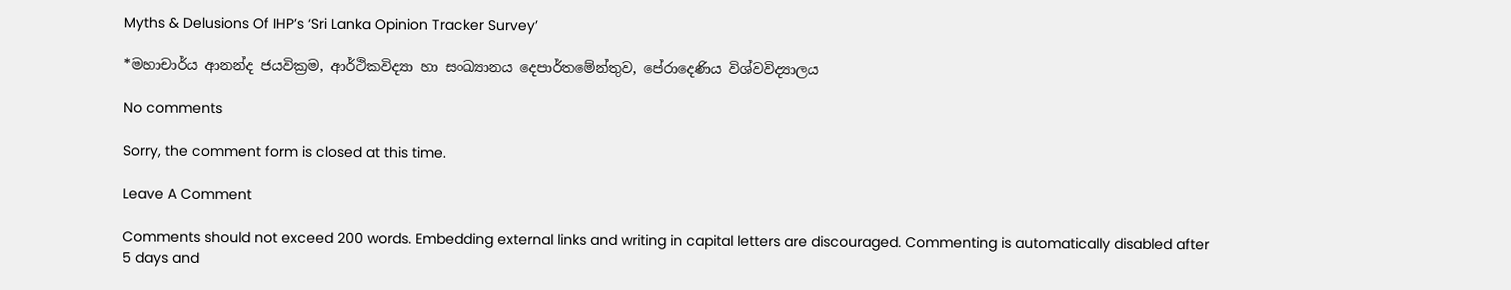Myths & Delusions Of IHP’s ‘Sri Lanka Opinion Tracker Survey’

*මහාචාර්ය ආනන්ද ජයවික්‍රම, ආර්ථිකවිද්‍යා හා සංඛ්‍යානය දෙපාර්තමේන්තුව, පේරාදෙණිය විශ්වවිද්‍යාලය

No comments

Sorry, the comment form is closed at this time.

Leave A Comment

Comments should not exceed 200 words. Embedding external links and writing in capital letters are discouraged. Commenting is automatically disabled after 5 days and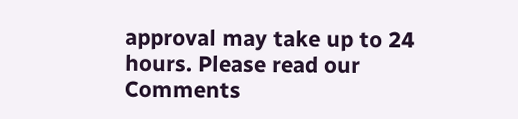approval may take up to 24 hours. Please read our Comments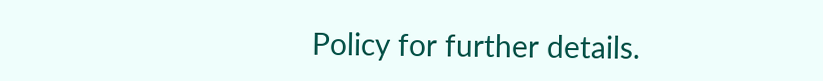Policy for further details.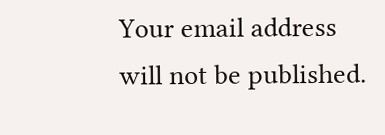Your email address will not be published.